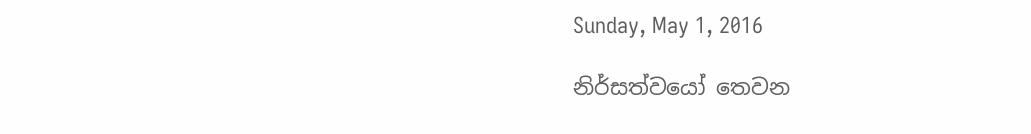Sunday, May 1, 2016

නිර්සත්වයෝ තෙවන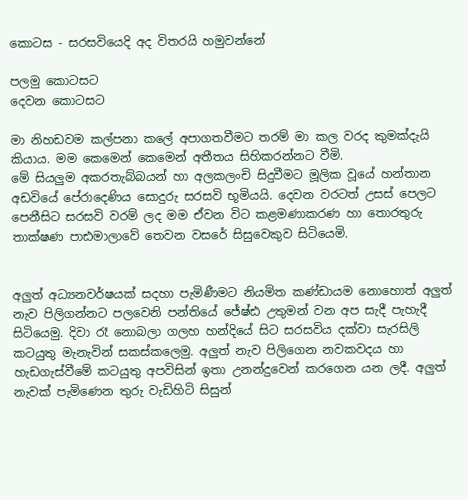කොටස - සරසවියෙදි අද විතරයි හමුවන්නේ

පලමු කොටසට
දෙවන කොටසට

මා නිහඩවම කල්පනා කලේ අපාගතවීමට තරම් මා කල වරද කුමක්දැයි කියාය. මම කෙමෙන් කෙමෙන් අතීතය සිහිකරන්නට වීමි.
මේ සියලුම අකරතැබ්බයන් හා අලකලංචි සිදුවීමට මූලික වූයේ හන්තාන අඩවියේ පේරාදෙණිය සොදුරු සරසවි භූමියයි. දෙවන වරටත් උසස් පෙලට පෙනීසිට සරසවි වරම් ලද මම ඒවන විට කළමණාකරණ හා තොරතුරු තාක්ෂණ පාඪමාලාවේ තෙවන වසරේ සිසුවෙකුව සිටියෙමි.


අලුත් අධ්‍යනවර්ෂයක් සදහා පැමිණීමට නියමිත කණ්ඩායම නොහොත් අලුත් නැව පිලිගන්නට පලවෙනි පන්තියේ ජේෂ්ඪ උතුමන් වන අප සැදී පැහැදී සිටියෙමු. දිවා රෑ නොබලා ගලහ හන්දියේ සිට සරසවිය දක්වා සැරසිලි කටයුතු මැනැවින් සකස්කලෙමු. අලුත් නැව පිලිගෙන නවකවදය හා හැඩගැස්වීමේ කටයුතු අපවිසින් ඉතා උනන්දුවෙන් කරගෙන යන ලදී. අලුත් නැවක් පැමිණෙන තුරු වැඩිහිටි සිසුන්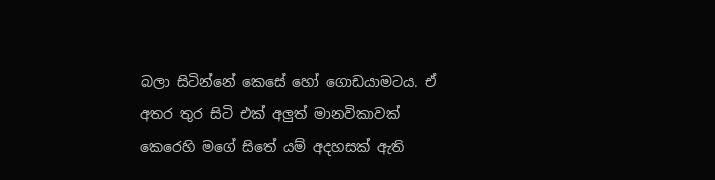බලා සිටින්නේ කෙසේ හෝ ගොඩයාමටය. ඒ අතර තුර සිටි එක් අලුත් මානවිකාවක් කෙරෙහි මගේ සිතේ යම් අදහසක් ඇති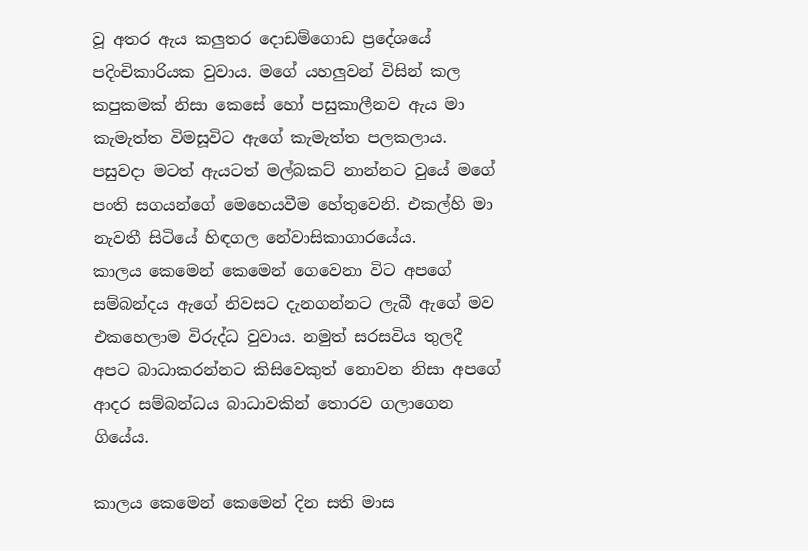වූ අතර ඇය කලුතර දොඩම්ගොඩ ප්‍රදේශයේ පදිංචිකාරියක වුවාය. මගේ යහලුවන් විසින් කල කපුකමක් නිසා කෙසේ හෝ පසුකාලීනව ඇය මා කැමැත්ත විමසූවිට ඇගේ කැමැත්ත පලකලාය.
පසුවදා මටත් ඇයටත් මල්බකට් නාන්නට වුයේ මගේ පංති සගයන්ගේ මෙහෙයවීම හේතුවෙනි. එකල්හි මා නැවතී සිටියේ හිඳගල නේවාසිකාගාරයේය.
කාලය කෙමෙන් කෙමෙන් ගෙවෙනා විට අපගේ සම්බන්දය ඇගේ නිවසට දැනගන්නට ලැබී ඇගේ මව එකහෙලාම විරුද්ධ වුවාය. නමුත් සරසවිය තුලදී අපට බාධාකරන්නට කිසිවෙකුත් නොවන නිසා අපගේ ආදර සම්බන්ධය බාධාවකින් තොරව ගලාගෙන ගියේය.

කාලය කෙමෙන් කෙමෙන් දින සති මාස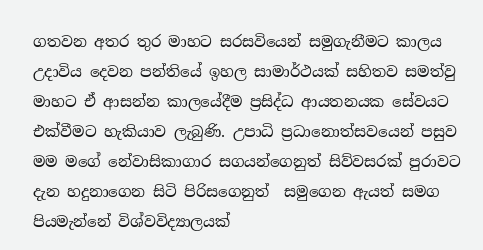ගතවන අතර තුර මාහට සරසවියෙන් සමුගැනීමට කාලය උදාවිය දෙවන පන්තියේ ඉහල සාමාර්ථයක් සහිතව සමත්වු මාහට ඒ ආසන්න කාලයේදීම ප්‍ර‍සිද්ධ ආයතනයක සේවයට එක්වීමට හැකියාව ලැබුණි. උපාධි ප්‍ර‍ධානොත්සවයෙන් පසුව මම මගේ නේවාසිකාගාර සගයන්ගෙනුත් සිව්වසරක් පුරාවට දැන හදුනාගෙන සිටි පිරිසගෙනුත්  සමුගෙන ඇයත් සමග පියමැන්නේ විශ්වවිද්‍යාලයක්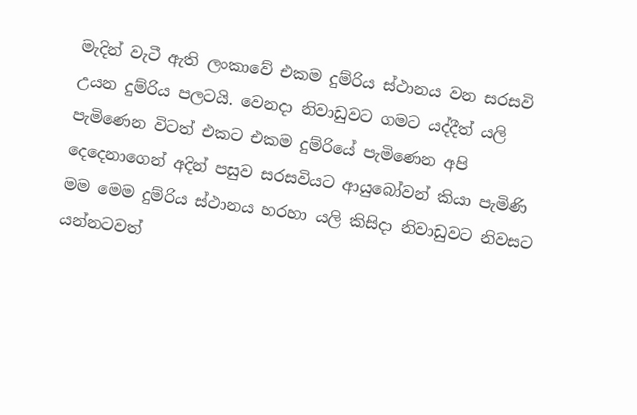මැදින් වැටී ඇති ලංකාවේ එකම දුම්රිය ස්ථානය වන සරසවි උයන දුම්රිය පලටයි. වෙනදා නිවාඩුවට ගමට යද්දීත් යලි පැමිණෙන විටත් එකට එකම දුම්රියේ පැමිණෙන අපි දෙදෙනාගෙන් අදින් පසුව සරසවියට ආයුබෝවන් කියා පැමිණි මම මෙම දුම්රිය ස්ථානය හරහා යලි කිසිදා නිවාඩුවට නිවසට යන්නටවත්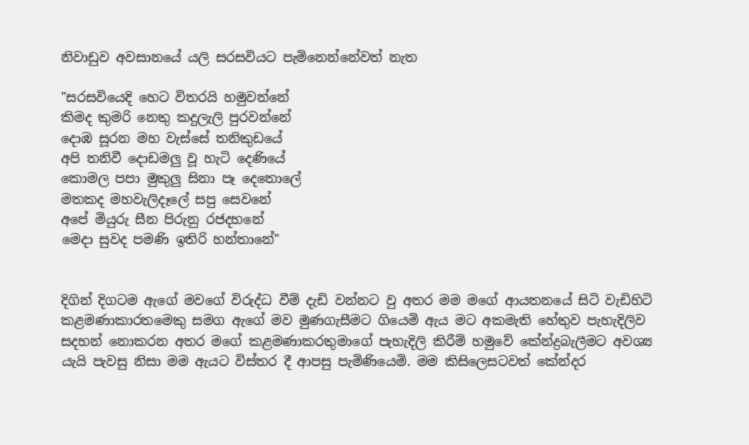නිවාඩුව අවසානයේ යලි සරසවියට පැමිනෙන්නේවත් නැත

"සරසවියෙදි හෙට විතරයි හමුවන්නේ
කිමද කුමරි නෙතු කදුලැලි පුරවන්නේ
දොඹ සූරන මහ වැස්සේ තනිකුඩයේ
අපි තනිවී දොඩමලු වූ හැටි දෙණියේ
කොමල පපා මුකුලු සිනා පෑ දෙතොලේ
මතකද මහවැලිදෑලේ සපු සෙවනේ
අපේ මියුරු සීන පිරුනු රජදහනේ
මෙදා සුවද පමණි ඉතිරි හන්තානේ"


දිගින් දිගටම ඇගේ මවගේ විරුද්ධ වීම් දැඩි වන්නට වු අතර මම මගේ ආයතනයේ සිටි වැඩිහිටි කළමණාකාරතමෙකු සමග ඇගේ මව මුණගැසීමට ගියෙමි ඇය මට අකමැති හේතුව පැහැදිලිව සදහන් නොකරන අතර මගේ කළමණාකරතුමාගේ පැහැදිලි කිරීම් හමුවේ කේන්ද්‍ර‍බැලීමට අවශ්‍ය යැයි පැවසු නිසා මම ඇයට විස්තර දී ආපසු පැමිණියෙමි. මම කිසිලෙසටවත් කේන්දර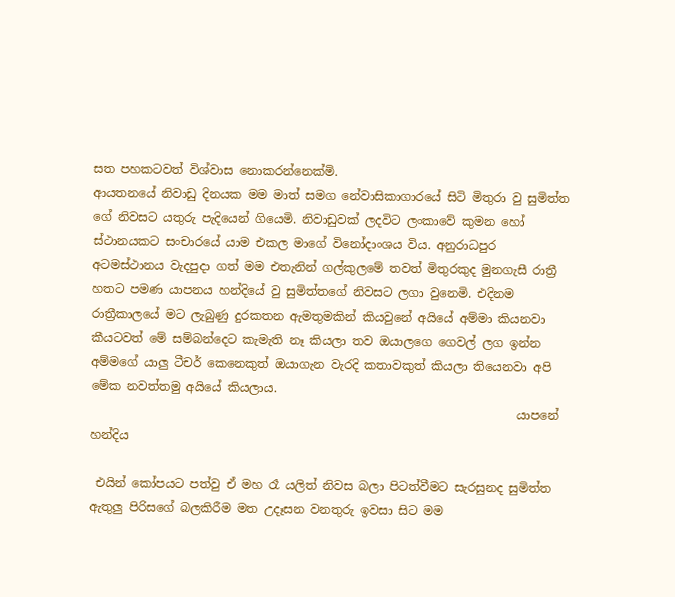සත පහකටවත් විශ්වාස නොකරන්නෙක්මි.
ආයතනයේ නිවාඩු දිනයක මම මාත් සමග නේවාසිකාගාරයේ සිටි මිතුරා වු සුමිත්ත ගේ නිවසට යතුරු පැදියෙන් ගියෙමි. නිවාඩුවක් ලදවිට ලංකාවේ කුමන හෝ ස්ථානයකට සංචාරයේ යාම එකල මාගේ විනෝදාංශය විය. අනුරාධපුර අටමස්ථානය වැදපුදා ගත් මම එතැනින් ගල්කුලමේ තවත් මිතුරකුද මුනගැසී රාත්‍රී හතට පමණ යාපනය හන්දියේ වු සුමිත්තගේ නිවසට ලගා වුනෙමි. එදිනම රාත්‍රීකාලයේ මට ලැබුණු දුරකතන ඇමතුමකින් කියවුනේ අයියේ අම්මා කියනවා කීයටවත් මේ සම්බන්දෙට කැමැති නෑ කියලා තව ඔයාලගෙ ගෙවල් ලග ඉන්න අම්මගේ යාලු ටීචර් කෙනෙකුත් ඔයාගැන වැරදි කතාවකුත් කියලා තියෙනවා අපි මේක නවත්තමු අයියේ කියලාය.
                                                                       යාපනේ හන්දිය

 එයින් කෝපයට පත්වු ඒ මහ රෑ යලිත් නිවස බලා පිටත්වීමට සැරසුනද සුමිත්ත ඇතුලු පිරිසගේ බලකිරීම මත උදෑසන වනතුරු ඉවසා සිට මම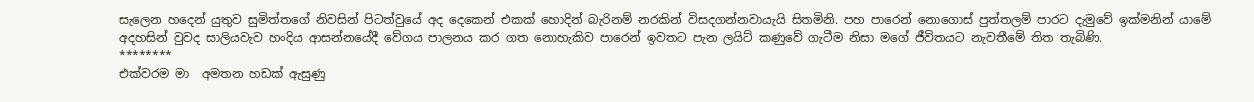සැලෙන හදෙන් යුතුව සුමිත්තගේ නිවසින් පිටත්වුයේ අද දෙකෙන් එකක් හොදින් බැරිනම් නරකින් විසදගන්නවායැයි සිතමිනි. පහ පාරෙන් නොගොස් පුත්තලම් පාරට දැමුවේ ඉක්මනින් යාමේ අදහසින් වුවද සාලියවැව හංදිය ආසන්නයේදී වේගය පාලනය කර ගත නොහැකිව පාරෙන් ඉවතට පැන ලයිට් කණුවේ ගැටීම නිසා මගේ ජීවිතයට නැවතීමේ තිත තැබිණි.
********
එක්වරම මා  අමතන හඩක් ඇසුණු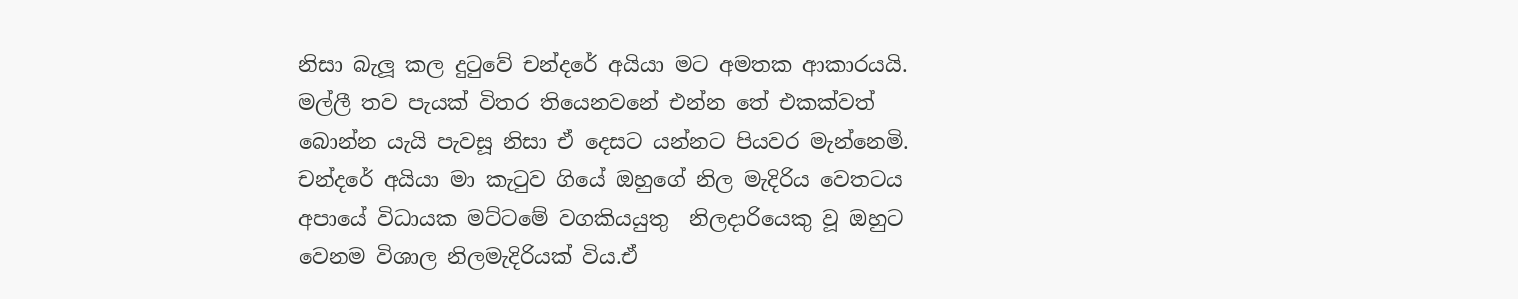නිසා බැලූ කල දුටුවේ චන්දරේ අයියා මට අමතක ආකාරයයි. මල්ලී තව පැයක් විතර තියෙනවනේ එන්න තේ එකක්වත් බොන්න යැයි පැවසූ නිසා ඒ දෙසට යන්නට පියවර මැන්නෙමි. චන්දරේ අයියා මා කැටුව ගියේ ඔහුගේ නිල මැදිරිය වෙතටය අපායේ විධායක මට්ටමේ වගකියයුතු  නිලදාරියෙකු වූ ඔහුට වෙනම විශාල නිලමැදිරියක් විය.ඒ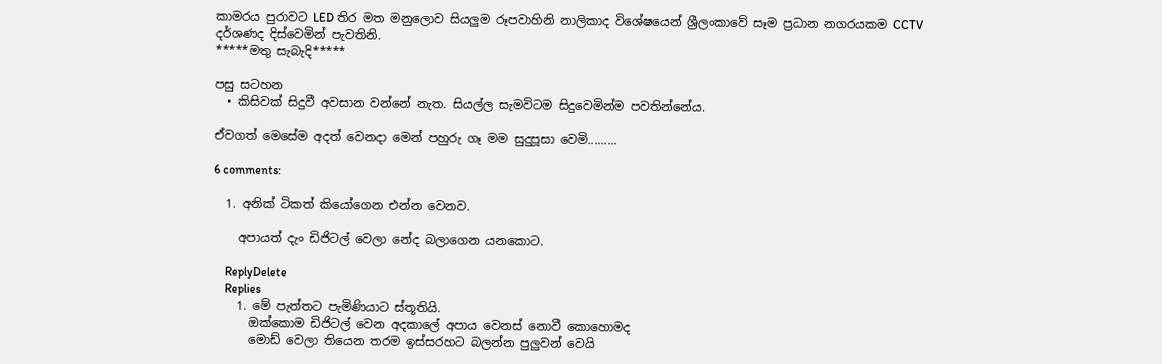කාමරය පුරාවට LED තිර මත මනුලොව සියලුම රූපවාහිනි නාලිකාද විශේෂයෙන් ශ්‍රීලංකාවේ සෑම ප්‍ර‍ධාන නගරයකම CCTV දර්ශණද දිස්වෙමින් පැවතිනි.
*****මතු සැබැදි*****

පසු සටහන
  • කිසිවක් සිදුවී අවසාන වන්නේ නැත. සියල්ල සැමවිටම සිදුවෙමින්ම පවතින්නේය.

ඒවගත් මෙසේම අදත් වෙනදා මෙන් පහුරු ගෑ මම සුදුපූසා වෙමි.........

6 comments:

  1. අනික් ටිකත් කියෝගෙන එන්න වෙනව.

    අපායත් දැං ඩිජිටල් වෙලා නේද බලාගෙන යනකොට.

    ReplyDelete
    Replies
    1. මේ පැත්තට පැමිණියාට ස්තූතියි.
      ඔක්කොම ඩිජිටල් වෙන අදකාලේ අපාය වෙනස් නොවී කොහොමද
      මොඩ් වෙලා තියෙන තරම ඉස්සරහට බලන්න පුලුවන් වෙයි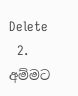Delete
  2. අම්මට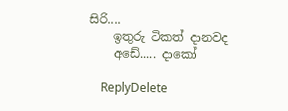සිරි....
    ඉතුරු ටිකත් දානවද
    අඩේ..... දාකෝ

    ReplyDelete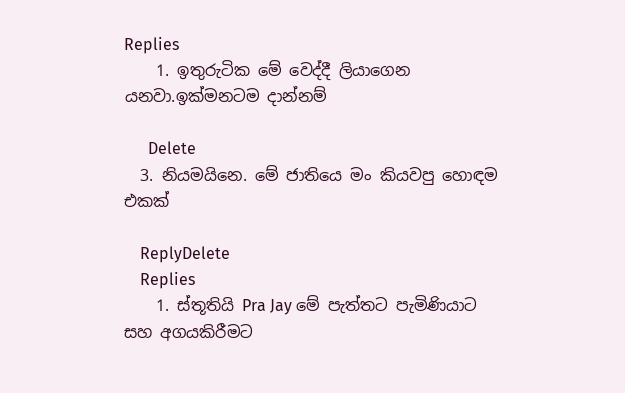Replies
    1. ඉතුරුටික මේ වෙද්දී ලියාගෙන යනවා.ඉක්මනටම දාන්නම්

      Delete
  3. නියමයිනෙ. මේ ජාතියෙ මං කියවපු හොඳම එකක්

    ReplyDelete
    Replies
    1. ස්තූතියි Pra Jay මේ පැත්තට පැමිණියාට සහ අගයකිරීමට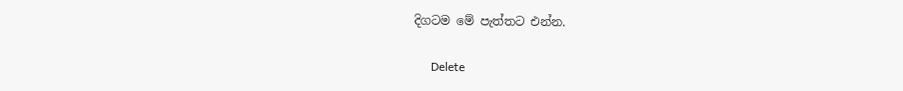දිගටම මේ පැත්තට එන්න.

      Delete